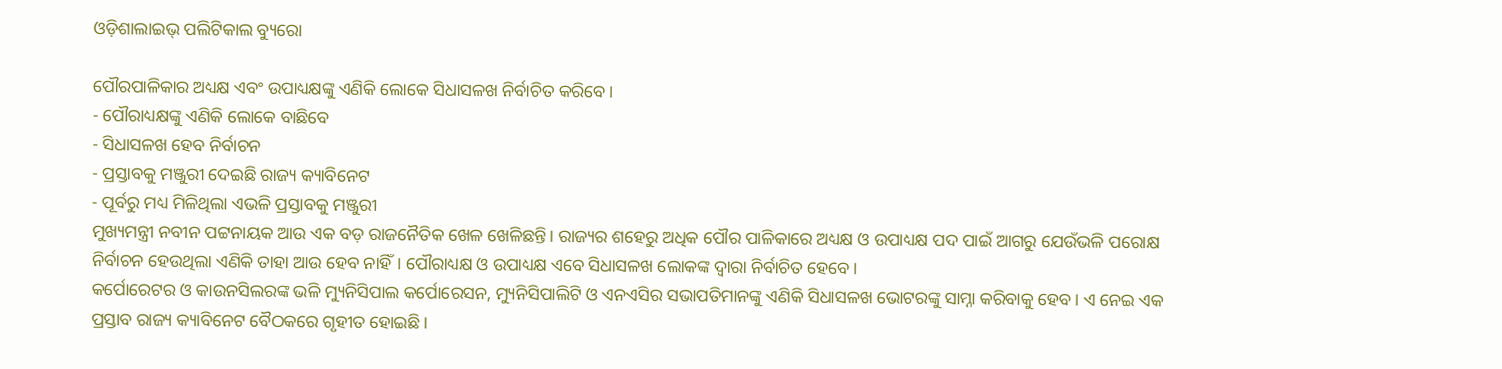ଓଡ଼ିଶାଲାଇଭ୍ ପଲିଟିକାଲ ବ୍ୟୁରୋ

ପୌରପାଳିକାର ଅଧ୍ୟକ୍ଷ ଏବଂ ଉପାଧ୍ୟକ୍ଷଙ୍କୁ ଏଣିକି ଲୋକେ ସିଧାସଳଖ ନିର୍ବାଚିତ କରିବେ।
- ପୌରାଧ୍ୟକ୍ଷଙ୍କୁ ଏଣିକି ଲୋକେ ବାଛିବେ
- ସିଧାସଳଖ ହେବ ନିର୍ବାଚନ
- ପ୍ରସ୍ତାବକୁ ମଞ୍ଜୁରୀ ଦେଇଛି ରାଜ୍ୟ କ୍ୟାବିନେଟ
- ପୂର୍ବରୁ ମଧ୍ୟ ମିଳିଥିଲା ଏଭଳି ପ୍ରସ୍ତାବକୁ ମଞ୍ଜୁରୀ
ମୁଖ୍ୟମନ୍ତ୍ରୀ ନବୀନ ପଟ୍ଟନାୟକ ଆଉ ଏକ ବଡ଼ ରାଜନୈତିକ ଖେଳ ଖେଳିଛନ୍ତି। ରାଜ୍ୟର ଶହେରୁ ଅଧିକ ପୌର ପାଳିକାରେ ଅଧ୍ୟକ୍ଷ ଓ ଉପାଧ୍ୟକ୍ଷ ପଦ ପାଇଁ ଆଗରୁ ଯେଉଁଭଳି ପରୋକ୍ଷ ନିର୍ବାଚନ ହେଉଥିଲା ଏଣିକି ତାହା ଆଉ ହେବ ନାହିଁ। ପୌରାଧ୍ୟକ୍ଷ ଓ ଉପାଧ୍ୟକ୍ଷ ଏବେ ସିଧାସଳଖ ଲୋକଙ୍କ ଦ୍ୱାରା ନିର୍ବାଚିତ ହେବେ।
କର୍ପୋରେଟର ଓ କାଉନସିଲରଙ୍କ ଭଳି ମ୍ୟୁନିସିପାଲ କର୍ପୋରେସନ, ମ୍ୟୁନିସିପାଲିଟି ଓ ଏନଏସିର ସଭାପତିମାନଙ୍କୁ ଏଣିକି ସିଧାସଳଖ ଭୋଟରଙ୍କୁ ସାମ୍ନା କରିବାକୁ ହେବ। ଏ ନେଇ ଏକ ପ୍ରସ୍ତାବ ରାଜ୍ୟ କ୍ୟାବିନେଟ ବୈଠକରେ ଗୃହୀତ ହୋଇଛି।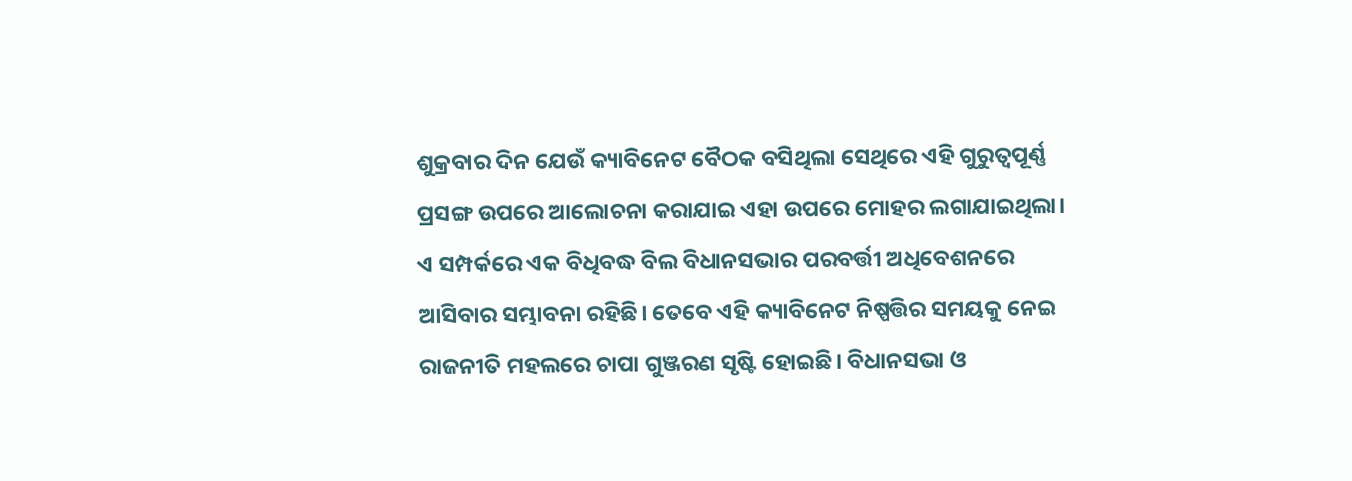ଶୁକ୍ରବାର ଦିନ ଯେଉଁ କ୍ୟାବିନେଟ ବୈଠକ ବସିଥିଲା ସେଥିରେ ଏହି ଗୁରୁତ୍ୱପୂର୍ଣ୍ଣ ପ୍ରସଙ୍ଗ ଉପରେ ଆଲୋଚନା କରାଯାଇ ଏହା ଉପରେ ମୋହର ଲଗାଯାଇଥିଲା।
ଏ ସମ୍ପର୍କରେ ଏକ ବିଧିବଦ୍ଧ ବିଲ ବିଧାନସଭାର ପରବର୍ତ୍ତୀ ଅଧିବେଶନରେ ଆସିବାର ସମ୍ଭାବନା ରହିଛି। ତେବେ ଏହି କ୍ୟାବିନେଟ ନିଷ୍ପତ୍ତିର ସମୟକୁ ନେଇ ରାଜନୀତି ମହଲରେ ଚାପା ଗୁଞ୍ଜରଣ ସୃଷ୍ଟି ହୋଇଛି। ବିଧାନସଭା ଓ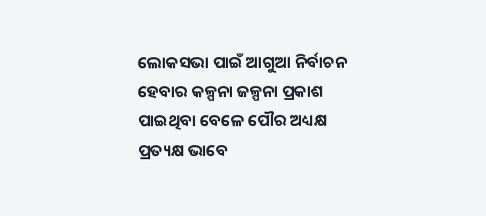ଲୋକସଭା ପାଇଁ ଆଗୁଆ ନିର୍ବାଚନ ହେବାର କଳ୍ପନା ଜଳ୍ପନା ପ୍ରକାଶ ପାଇଥିବା ବେଳେ ପୌର ଅଧ୍ୟକ୍ଷ ପ୍ରତ୍ୟକ୍ଷ ଭାବେ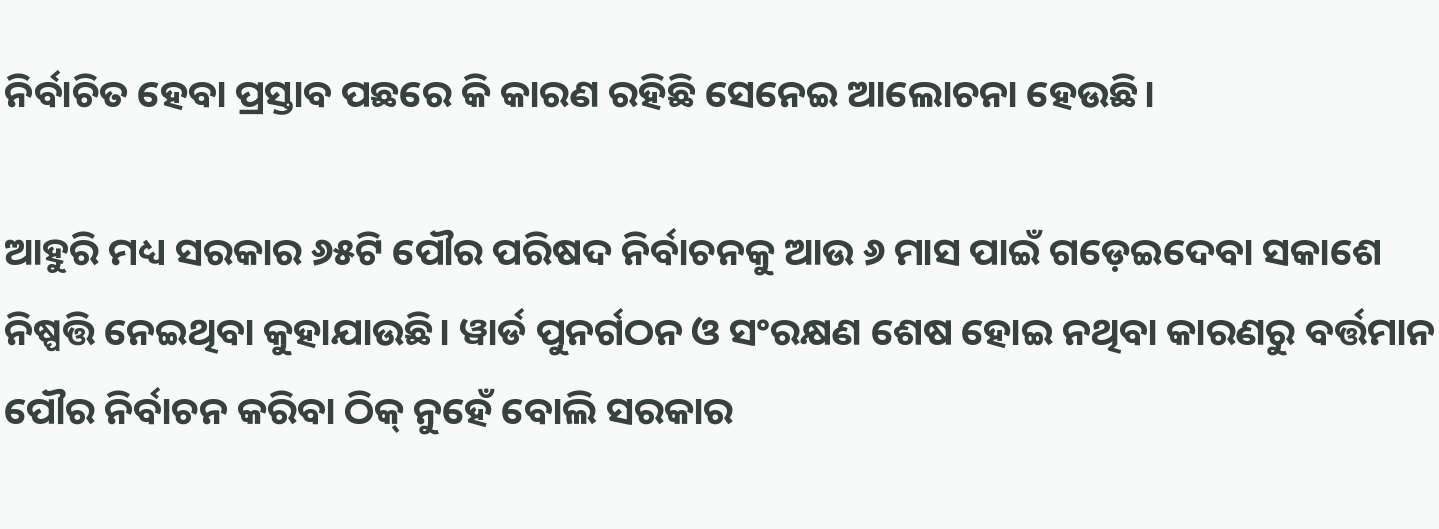ନିର୍ବାଚିତ ହେବା ପ୍ରସ୍ତାବ ପଛରେ କି କାରଣ ରହିଛି ସେନେଇ ଆଲୋଚନା ହେଉଛି।

ଆହୁରି ମଧ୍ୟ ସରକାର ୬୫ଟି ପୌର ପରିଷଦ ନିର୍ବାଚନକୁ ଆଉ ୬ ମାସ ପାଇଁ ଗଡ଼େଇଦେବା ସକାଶେ ନିଷ୍ପତ୍ତି ନେଇଥିବା କୁହାଯାଉଛି। ୱାର୍ଡ ପୁନର୍ଗଠନ ଓ ସଂରକ୍ଷଣ ଶେଷ ହୋଇ ନଥିବା କାରଣରୁ ବର୍ତ୍ତମାନ ପୌର ନିର୍ବାଚନ କରିବା ଠିକ୍ ନୁହେଁ ବୋଲି ସରକାର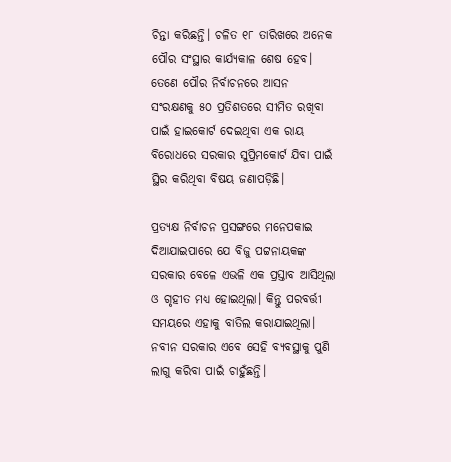ଚିନ୍ତା କରିଛନ୍ତି। ଚଳିତ ୧୮ ତାରିଖରେ ଅନେକ ପୌର ସଂସ୍ଥାର କାର୍ଯ୍ୟକାଳ ଶେଷ ହେବ। ତେଣେ ପୌର ନିର୍ବାଚନରେ ଆସନ ସଂରକ୍ଷଣକୁ ୫୦ ପ୍ରତିଶତରେ ସୀମିତ ରଖିବା ପାଇଁ ହାଇକୋର୍ଟ ଦେଇଥିବା ଏକ ରାୟ ବିରୋଧରେ ସରକାର ସୁପ୍ରିମକୋର୍ଟ ଯିବା ପାଇଁ ସ୍ଥିର କରିଥିବା ବିଷୟ ଜଣାପଡ଼ିଛି।

ପ୍ରତ୍ୟକ୍ଷ ନିର୍ବାଚନ ପ୍ରସଙ୍ଗରେ ମନେପକାଇ ଦିଆଯାଇପାରେ ଯେ ବିଜୁ ପଟ୍ଟନାୟକଙ୍କ ସରକାର ବେଳେ ଏଭଳି ଏକ ପ୍ରସ୍ତାବ ଆସିଥିଲା ଓ ଗୃହୀତ ମଧ୍ୟ ହୋଇଥିଲା। କିନ୍ତୁ ପରବର୍ତ୍ତୀ ସମୟରେ ଏହାକୁ ବାତିଲ କରାଯାଇଥିଲା। ନବୀନ ସରକାର ଏବେ ସେହି ବ୍ୟବସ୍ଥାକୁ ପୁଣି ଲାଗୁ କରିବା ପାଇଁ ଚାହୁଁଛନ୍ତି।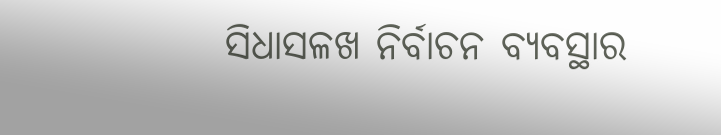ସିଧାସଳଖ ନିର୍ବାଚନ ବ୍ୟବସ୍ଥାର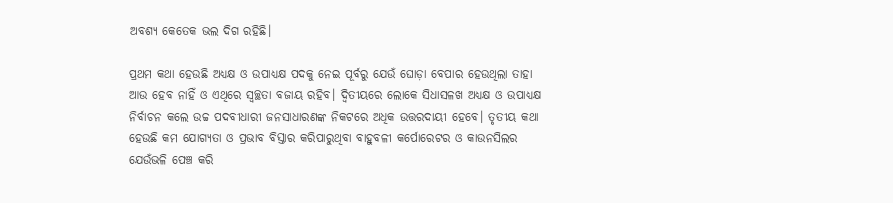ଅବଶ୍ୟ କେତେକ ଭଲ ଦିଗ ରହିଛି।

ପ୍ରଥମ କଥା ହେଉଛି ଅଧ୍ୟକ୍ଷ ଓ ଉପାଧ୍ୟକ୍ଷ ପଦକୁ ନେଇ ପୂର୍ବରୁ ଯେଉଁ ଘୋଡ଼ା ବେପାର ହେଉଥିଲା ତାହା ଆଉ ହେବ ନାହିଁ ଓ ଏଥିରେ ସ୍ୱଚ୍ଛତା ବଜାୟ ରହିବ। ଦ୍ୱିତୀୟରେ ଲୋକେ ସିଧାସଳଖ ଅଧ୍ୟକ୍ଷ ଓ ଉପାଧ୍ୟକ୍ଷ ନିର୍ବାଚନ କଲେ ଉଚ୍ଚ ପଦବୀଧାରୀ ଜନସାଧାରଣଙ୍କ ନିକଟରେ ଅଧିକ ଉତ୍ତରଦାୟୀ ହେବେ। ତୃତୀୟ କଥା ହେଉଛି କମ ଯୋଗ୍ୟତା ଓ ପ୍ରଭାବ ବିସ୍ତାର କରିପାରୁଥିବା ବାହୁବଳୀ କର୍ପୋରେଟର ଓ କାଉନସିଲର ଯେଉଁଭଳି ପେଞ୍ଚ କରି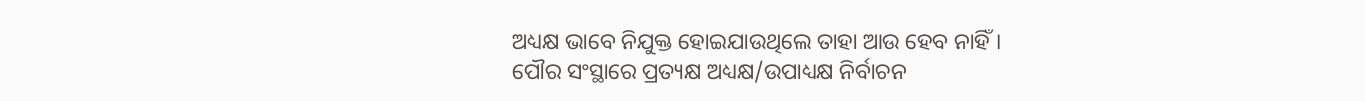ଅଧ୍ୟକ୍ଷ ଭାବେ ନିଯୁକ୍ତ ହୋଇଯାଉଥିଲେ ତାହା ଆଉ ହେବ ନାହିଁ।
ପୌର ସଂସ୍ଥାରେ ପ୍ରତ୍ୟକ୍ଷ ଅଧ୍ୟକ୍ଷ/ଉପାଧ୍ୟକ୍ଷ ନିର୍ବାଚନ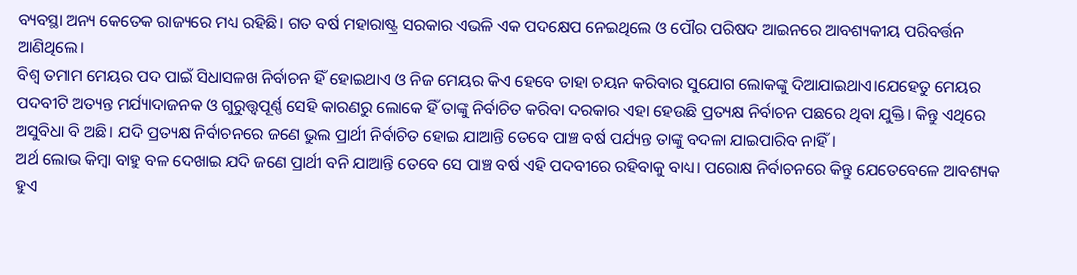ବ୍ୟବସ୍ଥା ଅନ୍ୟ କେତେକ ରାଜ୍ୟରେ ମଧ୍ୟ ରହିଛି। ଗତ ବର୍ଷ ମହାରାଷ୍ଟ୍ର ସରକାର ଏଭଳି ଏକ ପଦକ୍ଷେପ ନେଇଥିଲେ ଓ ପୌର ପରିଷଦ ଆଇନରେ ଆବଶ୍ୟକୀୟ ପରିବର୍ତ୍ତନ ଆଣିଥିଲେ।
ବିଶ୍ୱ ତମାମ ମେୟର ପଦ ପାଇଁ ସିଧାସଳଖ ନିର୍ବାଚନ ହିଁ ହୋଇଥାଏ ଓ ନିଜ ମେୟର କିଏ ହେବେ ତାହା ଚୟନ କରିବାର ସୁଯୋଗ ଲୋକଙ୍କୁ ଦିଆଯାଇଥାଏ।ଯେହେତୁ ମେୟର ପଦବୀଟି ଅତ୍ୟନ୍ତ ମର୍ଯ୍ୟାଦାଜନକ ଓ ଗୁରୁତ୍ତ୍ୱପୂର୍ଣ୍ଣ ସେହି କାରଣରୁ ଲୋକେ ହିଁ ତାଙ୍କୁ ନିର୍ବାଚିତ କରିବା ଦରକାର ଏହା ହେଉଛି ପ୍ରତ୍ୟକ୍ଷ ନିର୍ବାଚନ ପଛରେ ଥିବା ଯୁକ୍ତି। କିନ୍ତୁ ଏଥିରେ ଅସୁବିଧା ବି ଅଛି। ଯଦି ପ୍ରତ୍ୟକ୍ଷ ନିର୍ବାଚନରେ ଜଣେ ଭୁଲ ପ୍ରାର୍ଥୀ ନିର୍ବାଚିତ ହୋଇ ଯାଆନ୍ତି ତେବେ ପାଞ୍ଚ ବର୍ଷ ପର୍ଯ୍ୟନ୍ତ ତାଙ୍କୁ ବଦଳା ଯାଇପାରିବ ନାହିଁ।
ଅର୍ଥ ଲୋଭ କିମ୍ବା ବାହୁ ବଳ ଦେଖାଇ ଯଦି ଜଣେ ପ୍ରାର୍ଥୀ ବନି ଯାଆନ୍ତି ତେବେ ସେ ପାଞ୍ଚ ବର୍ଷ ଏହି ପଦବୀରେ ରହିବାକୁ ବାଧ୍ୟ। ପରୋକ୍ଷ ନିର୍ବାଚନରେ କିନ୍ତୁ ଯେତେବେଳେ ଆବଶ୍ୟକ ହୁଏ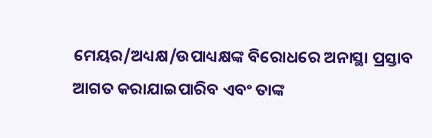ମେୟର/ଅଧ୍ୟକ୍ଷ/ଉପାଧ୍ୟକ୍ଷଙ୍କ ବିରୋଧରେ ଅନାସ୍ଥା ପ୍ରସ୍ତାବ ଆଗତ କରାଯାଇପାରିବ ଏବଂ ତାଙ୍କ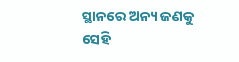ସ୍ଥାନରେ ଅନ୍ୟ ଜଣକୁ ସେହି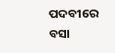ପଦବୀରେ ବସା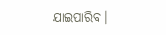ଯାଇପାରିବ।